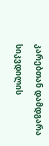კარებთან დამდგარა სიკვდილის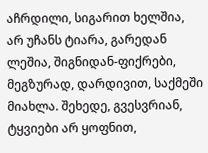აჩრდილი, სიგარით ხელშია, არ უჩანს ტიარა, გარედან ლეშია, შიგნიდან-ფიქრები, მეგზურად, დარდივით, საქმეში მიახლა. შეხედე, გვესვრიან, ტყვიები არ ყოფნით,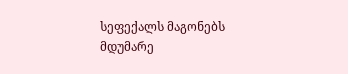სეფექალს მაგონებს მდუმარე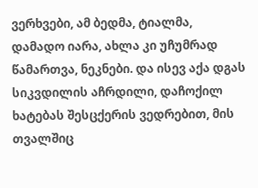ვერხვები, ამ ბედმა, ტიალმა, დამადო იარა, ახლა კი უჩუმრად წამართვა, ნეკნები. და ისევ აქა დგას სიკვდილის აჩრდილი, დაჩოქილ ხატებას შესცქერის ვედრებით, მის თვალშიც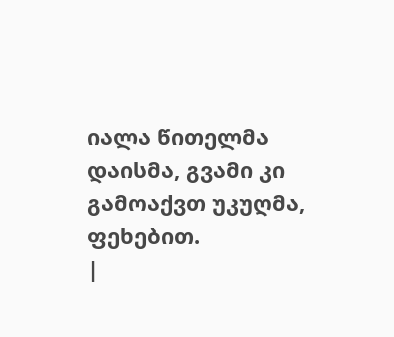იალა წითელმა დაისმა, გვამი კი გამოაქვთ უკუღმა, ფეხებით.
|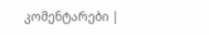კომენტარები |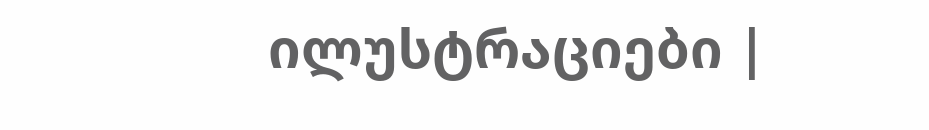ილუსტრაციები |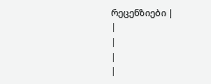რეცენზიები |
|
|
|
|